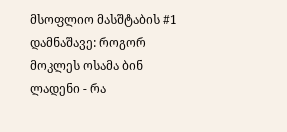მსოფლიო მასშტაბის #1 დამნაშავე: როგორ მოკლეს ოსამა ბინ ლადენი - რა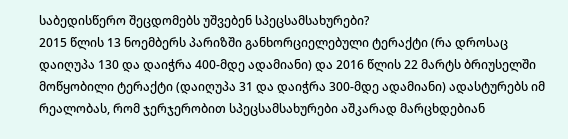საბედისწერო შეცდომებს უშვებენ სპეცსამსახურები?
2015 წლის 13 ნოემბერს პარიზში განხორციელებული ტერაქტი (რა დროსაც დაიღუპა 130 და დაიჭრა 400-მდე ადამიანი) და 2016 წლის 22 მარტს ბრიუსელში მოწყობილი ტერაქტი (დაიღუპა 31 და დაიჭრა 300-მდე ადამიანი) ადასტურებს იმ რეალობას, რომ ჯერჯერობით სპეცსამსახურები აშკარად მარცხდებიან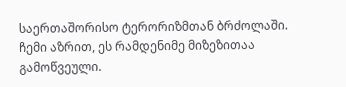საერთაშორისო ტერორიზმთან ბრძოლაში. ჩემი აზრით, ეს რამდენიმე მიზეზითაა გამოწვეული.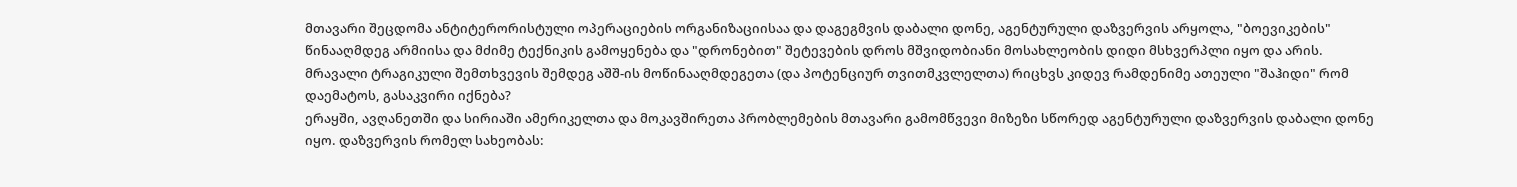მთავარი შეცდომა ანტიტერორისტული ოპერაციების ორგანიზაციისაა და დაგეგმვის დაბალი დონე, აგენტურული დაზვერვის არყოლა, "ბოევიკების" წინააღმდეგ არმიისა და მძიმე ტექნიკის გამოყენება და "დრონებით" შეტევების დროს მშვიდობიანი მოსახლეობის დიდი მსხვერპლი იყო და არის. მრავალი ტრაგიკული შემთხვევის შემდეგ აშშ-ის მოწინააღმდეგეთა (და პოტენციურ თვითმკვლელთა) რიცხვს კიდევ რამდენიმე ათეული "შაჰიდი" რომ დაემატოს, გასაკვირი იქნება?
ერაყში, ავღანეთში და სირიაში ამერიკელთა და მოკავშირეთა პრობლემების მთავარი გამომწვევი მიზეზი სწორედ აგენტურული დაზვერვის დაბალი დონე იყო. დაზვერვის რომელ სახეობას: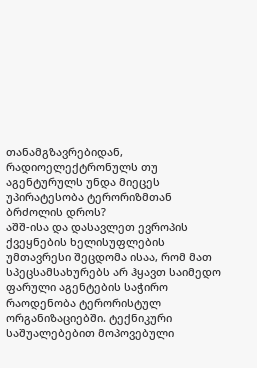თანამგზავრებიდან, რადიოელექტრონულს თუ აგენტურულს უნდა მიეცეს უპირატესობა ტერორიზმთან ბრძოლის დროს?
აშშ-ისა და დასავლეთ ევროპის ქვეყნების ხელისუფლების უმთავრესი შეცდომა ისაა, რომ მათ სპეცსამსახურებს არ ჰყავთ საიმედო ფარული აგენტების საჭირო რაოდენობა ტერორისტულ ორგანიზაციებში. ტექნიკური საშუალებებით მოპოვებული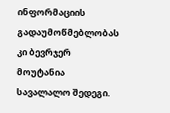ინფორმაციის გადაუმოწმებლობას კი ბევრჯერ მოუტანია სავალალო შედეგი.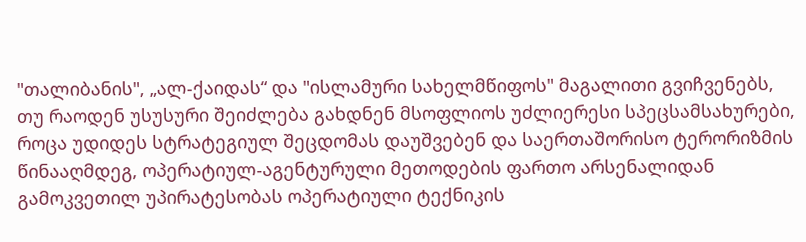"თალიბანის", „ალ-ქაიდას“ და "ისლამური სახელმწიფოს" მაგალითი გვიჩვენებს, თუ რაოდენ უსუსური შეიძლება გახდნენ მსოფლიოს უძლიერესი სპეცსამსახურები, როცა უდიდეს სტრატეგიულ შეცდომას დაუშვებენ და საერთაშორისო ტერორიზმის წინააღმდეგ, ოპერატიულ-აგენტურული მეთოდების ფართო არსენალიდან გამოკვეთილ უპირატესობას ოპერატიული ტექნიკის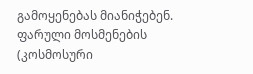გამოყენებას მიანიჭებენ. ფარული მოსმენების (კოსმოსური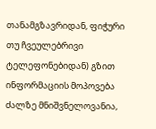თანამგზავრიდან, ფიჭური თუ ჩვეულებრივი ტელეფონებიდან) გზით ინფორმაციის მოპოვება ძალზე მნიშვნელოვანია,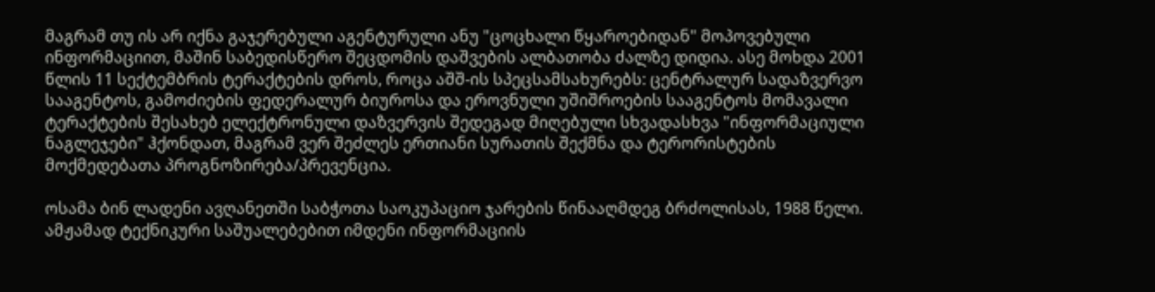მაგრამ თუ ის არ იქნა გაჯერებული აგენტურული ანუ "ცოცხალი წყაროებიდან" მოპოვებული ინფორმაციით, მაშინ საბედისწერო შეცდომის დაშვების ალბათობა ძალზე დიდია. ასე მოხდა 2001 წლის 11 სექტემბრის ტერაქტების დროს, როცა აშშ-ის სპეცსამსახურებს: ცენტრალურ სადაზვერვო სააგენტოს, გამოძიების ფედერალურ ბიუროსა და ეროვნული უშიშროების სააგენტოს მომავალი ტერაქტების შესახებ ელექტრონული დაზვერვის შედეგად მიღებული სხვადასხვა "ინფორმაციული ნაგლეჯები" ჰქონდათ, მაგრამ ვერ შეძლეს ერთიანი სურათის შექმნა და ტერორისტების მოქმედებათა პროგნოზირება/პრევენცია.

ოსამა ბინ ლადენი ავღანეთში საბჭოთა საოკუპაციო ჯარების წინააღმდეგ ბრძოლისას, 1988 წელი.
ამჟამად ტექნიკური საშუალებებით იმდენი ინფორმაციის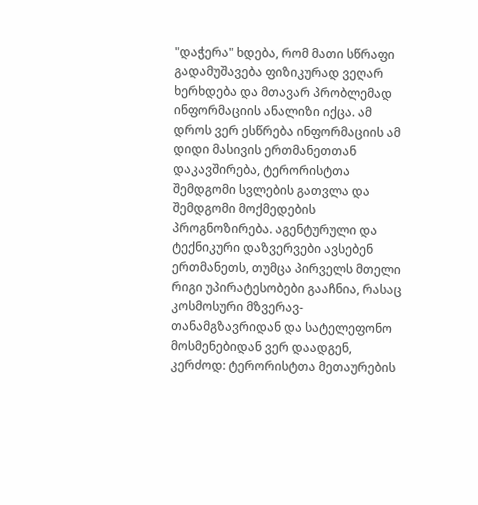"დაჭერა" ხდება, რომ მათი სწრაფი გადამუშავება ფიზიკურად ვეღარ ხერხდება და მთავარ პრობლემად ინფორმაციის ანალიზი იქცა. ამ დროს ვერ ესწრება ინფორმაციის ამ დიდი მასივის ერთმანეთთან დაკავშირება, ტერორისტთა შემდგომი სვლების გათვლა და შემდგომი მოქმედების პროგნოზირება. აგენტურული და ტექნიკური დაზვერვები ავსებენ ერთმანეთს, თუმცა პირველს მთელი რიგი უპირატესობები გააჩნია, რასაც კოსმოსური მზვერავ-თანამგზავრიდან და სატელეფონო მოსმენებიდან ვერ დაადგენ, კერძოდ: ტერორისტთა მეთაურების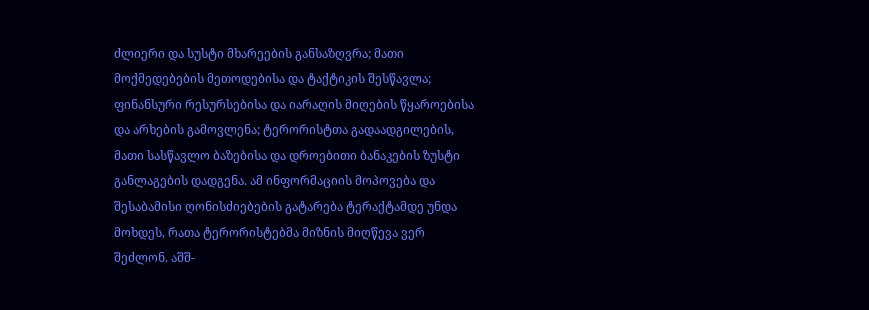ძლიერი და სუსტი მხარეების განსაზღვრა; მათი მოქმედებების მეთოდებისა და ტაქტიკის შესწავლა; ფინანსური რესურსებისა და იარაღის მიღების წყაროებისა და არხების გამოვლენა; ტერორისტთა გადაადგილების, მათი სასწავლო ბაზებისა და დროებითი ბანაკების ზუსტი განლაგების დადგენა. ამ ინფორმაციის მოპოვება და შესაბამისი ღონისძიებების გატარება ტერაქტამდე უნდა მოხდეს, რათა ტერორისტებმა მიზნის მიღწევა ვერ შეძლონ. აშშ-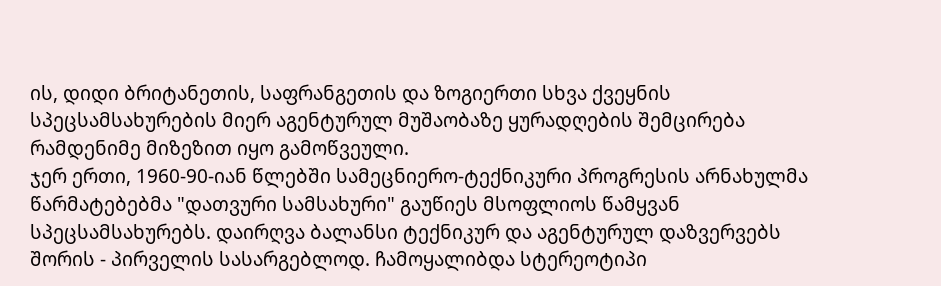ის, დიდი ბრიტანეთის, საფრანგეთის და ზოგიერთი სხვა ქვეყნის სპეცსამსახურების მიერ აგენტურულ მუშაობაზე ყურადღების შემცირება რამდენიმე მიზეზით იყო გამოწვეული.
ჯერ ერთი, 1960-90-იან წლებში სამეცნიერო-ტექნიკური პროგრესის არნახულმა წარმატებებმა "დათვური სამსახური" გაუწიეს მსოფლიოს წამყვან სპეცსამსახურებს. დაირღვა ბალანსი ტექნიკურ და აგენტურულ დაზვერვებს შორის - პირველის სასარგებლოდ. ჩამოყალიბდა სტერეოტიპი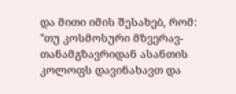და მითი იმის შესახებ, რომ: "თუ კოსმოსური მზვერავ-თანამგზავრიდან ასანთის კოლოფს დავინახავთ და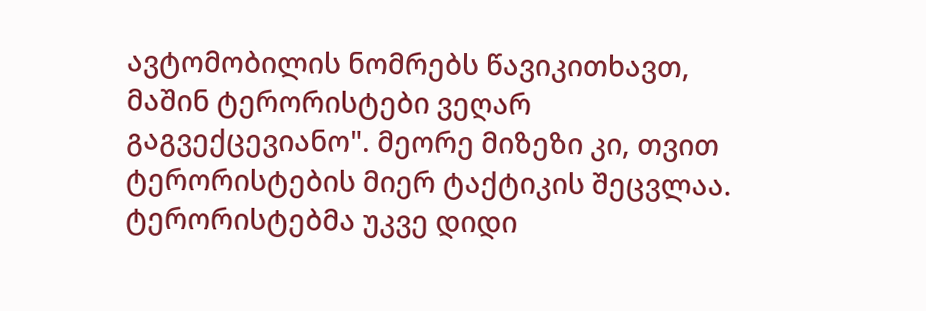ავტომობილის ნომრებს წავიკითხავთ, მაშინ ტერორისტები ვეღარ გაგვექცევიანო". მეორე მიზეზი კი, თვით ტერორისტების მიერ ტაქტიკის შეცვლაა.
ტერორისტებმა უკვე დიდი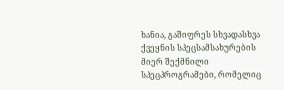ხანია, გაშიფრეს სხვადასხვა ქვეყნის სპეცსამსახურების მიერ შექმნილი სპეცპროგრამები, რომელიც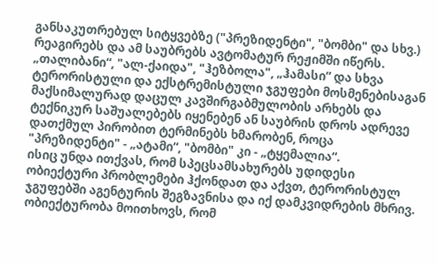განსაკუთრებულ სიტყვებზე ("პრეზიდენტი", "ბომბი" და სხვ.) რეაგირებს და ამ საუბრებს ავტომატურ რეჟიმში იწერს. „თალიბანი“, "ალ-ქაიდა", "ჰეზბოლა", „ჰამასი“ და სხვა ტერორისტული და ექსტრემისტული ჯგუფები მოსმენებისაგან მაქსიმალურად დაცულ კავშირგაბმულობის არხებს და ტექნიკურ საშუალებებს იყენებენ ან საუბრის დროს ადრევე დათქმულ პირობით ტერმინებს ხმარობენ, როცა "პრეზიდენტი" - „ატამი“, "ბომბი" კი - „ტყემალია“.
ისიც უნდა ითქვას, რომ სპეცსამსახურებს უდიდესი ობიექტური პრობლემები ჰქონდათ და აქვთ, ტერორისტულ ჯგუფებში აგენტურის შეგზავნისა და იქ დამკვიდრების მხრივ. ობიექტურობა მოითხოვს, რომ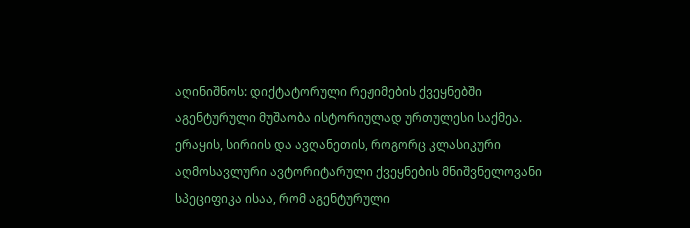აღინიშნოს: დიქტატორული რეჟიმების ქვეყნებში აგენტურული მუშაობა ისტორიულად ურთულესი საქმეა. ერაყის, სირიის და ავღანეთის, როგორც კლასიკური აღმოსავლური ავტორიტარული ქვეყნების მნიშვნელოვანი სპეციფიკა ისაა, რომ აგენტურული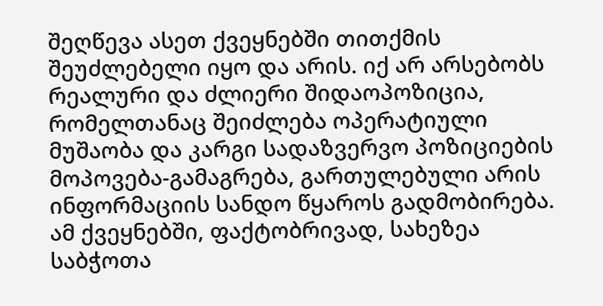შეღწევა ასეთ ქვეყნებში თითქმის შეუძლებელი იყო და არის. იქ არ არსებობს რეალური და ძლიერი შიდაოპოზიცია, რომელთანაც შეიძლება ოპერატიული მუშაობა და კარგი სადაზვერვო პოზიციების მოპოვება-გამაგრება, გართულებული არის ინფორმაციის სანდო წყაროს გადმობირება. ამ ქვეყნებში, ფაქტობრივად, სახეზეა საბჭოთა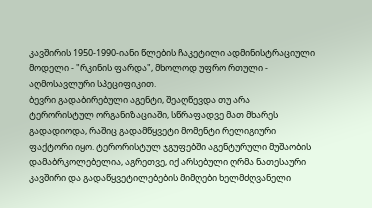კავშირის 1950-1990-იანი წლების ჩაკეტილი ადმინისტრაციული მოდელი - "რკინის ფარდა", მხოლოდ უფრო რთული - აღმოსავლური სპეციფიკით.
ბევრი გადაბირებული აგენტი, შეაღწევდა თუ არა ტერორისტულ ორგანიზაციაში, სწრაფადვე მათ მხარეს გადადიოდა, რაშიც გადამწყვეტი მომენტი რელიგიური ფაქტორი იყო. ტერორისტულ ჯგუფებში აგენტურული მუშაობის დამაბრკოლებელია, აგრეთვე, იქ არსებული ღრმა ნათესაური კავშირი და გადაწყვეტილებების მიმღები ხელმძღვანელი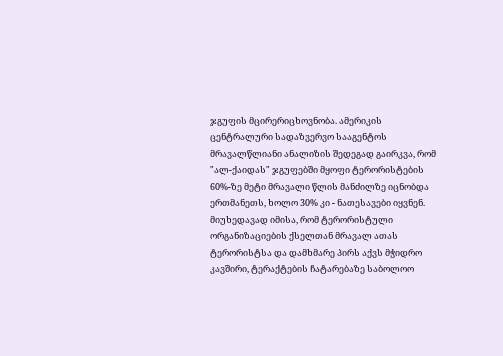ჯგუფის მცირერიცხოვნობა. ამერიკის ცენტრალური სადაზვერვო სააგენტოს მრავალწლიანი ანალიზის შედეგად გაირკვა, რომ "ალ-ქაიდას" ჯგუფებში მყოფი ტერორისტების 60%-ზე მეტი მრავალი წლის მანძილზე იცნობდა ერთმანეთს, ხოლო 30% კი - ნათესავები იყვნენ. მიუხედავად იმისა, რომ ტერორისტული ორგანიზაციების ქსელთან მრავალ ათას ტერორისტსა და დამხმარე პირს აქვს მჭიდრო კავშირი, ტერაქტების ჩატარებაზე საბოლოო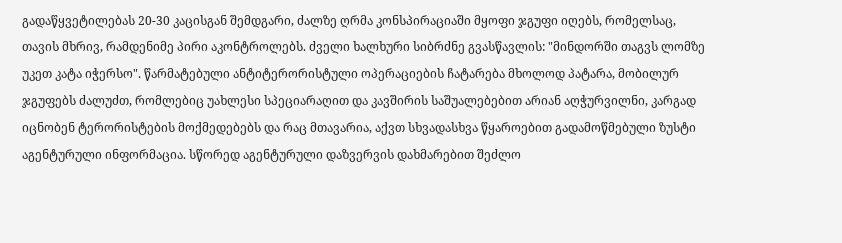გადაწყვეტილებას 20-30 კაცისგან შემდგარი, ძალზე ღრმა კონსპირაციაში მყოფი ჯგუფი იღებს, რომელსაც, თავის მხრივ, რამდენიმე პირი აკონტროლებს. ძველი ხალხური სიბრძნე გვასწავლის: "მინდორში თაგვს ლომზე უკეთ კატა იჭერსო". წარმატებული ანტიტერორისტული ოპერაციების ჩატარება მხოლოდ პატარა, მობილურ ჯგუფებს ძალუძთ, რომლებიც უახლესი სპეციარაღით და კავშირის საშუალებებით არიან აღჭურვილნი, კარგად იცნობენ ტერორისტების მოქმედებებს და რაც მთავარია, აქვთ სხვადასხვა წყაროებით გადამოწმებული ზუსტი აგენტურული ინფორმაცია. სწორედ აგენტურული დაზვერვის დახმარებით შეძლო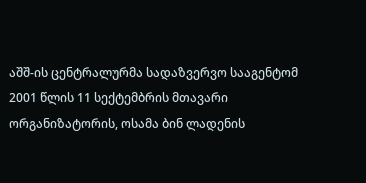აშშ-ის ცენტრალურმა სადაზვერვო სააგენტომ 2001 წლის 11 სექტემბრის მთავარი ორგანიზატორის, ოსამა ბინ ლადენის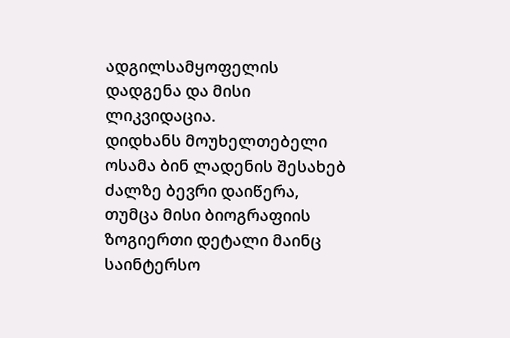ადგილსამყოფელის დადგენა და მისი ლიკვიდაცია.
დიდხანს მოუხელთებელი ოსამა ბინ ლადენის შესახებ ძალზე ბევრი დაიწერა, თუმცა მისი ბიოგრაფიის ზოგიერთი დეტალი მაინც საინტერსო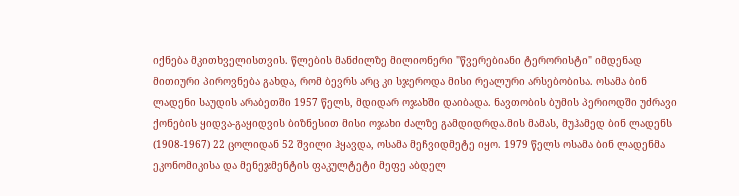იქნება მკითხველისთვის. წლების მანძილზე მილიონერი "წვერებიანი ტერორისტი" იმდენად მითიური პიროვნება გახდა, რომ ბევრს არც კი სჯეროდა მისი რეალური არსებობისა. ოსამა ბინ ლადენი საუდის არაბეთში 1957 წელს, მდიდარ ოჯახში დაიბადა. ნავთობის ბუმის პერიოდში უძრავი ქონების ყიდვა-გაყიდვის ბიზნესით მისი ოჯახი ძალზე გამდიდრდა.მის მამას, მუჰამედ ბინ ლადენს (1908-1967) 22 ცოლიდან 52 შვილი ჰყავდა, ოსამა მეჩვიდმეტე იყო. 1979 წელს ოსამა ბინ ლადენმა ეკონომიკისა და მენეჯმენტის ფაკულტეტი მეფე აბდელ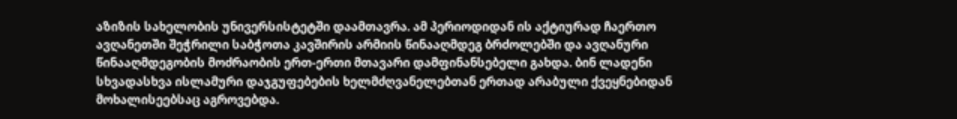აზიზის სახელობის უნივერსისტეტში დაამთავრა. ამ პერიოდიდან ის აქტიურად ჩაერთო ავღანეთში შეჭრილი საბჭოთა კავშირის არმიის წინააღმდეგ ბრძოლებში და ავღანური წინააღმდეგობის მოძრაობის ერთ-ერთი მთავარი დამფინანსებელი გახდა. ბინ ლადენი სხვადასხვა ისლამური დაჯგუფებების ხელმძღვანელებთან ერთად არაბული ქვეყნებიდან მოხალისეებსაც აგროვებდა.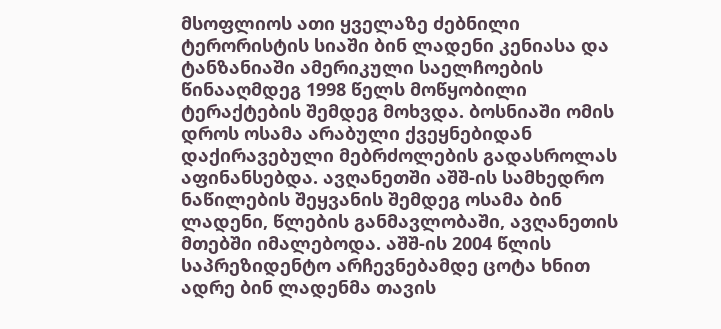მსოფლიოს ათი ყველაზე ძებნილი ტერორისტის სიაში ბინ ლადენი კენიასა და ტანზანიაში ამერიკული საელჩოების წინააღმდეგ 1998 წელს მოწყობილი ტერაქტების შემდეგ მოხვდა. ბოსნიაში ომის დროს ოსამა არაბული ქვეყნებიდან დაქირავებული მებრძოლების გადასროლას აფინანსებდა. ავღანეთში აშშ-ის სამხედრო ნაწილების შეყვანის შემდეგ ოსამა ბინ ლადენი, წლების განმავლობაში, ავღანეთის მთებში იმალებოდა. აშშ-ის 2004 წლის საპრეზიდენტო არჩევნებამდე ცოტა ხნით ადრე ბინ ლადენმა თავის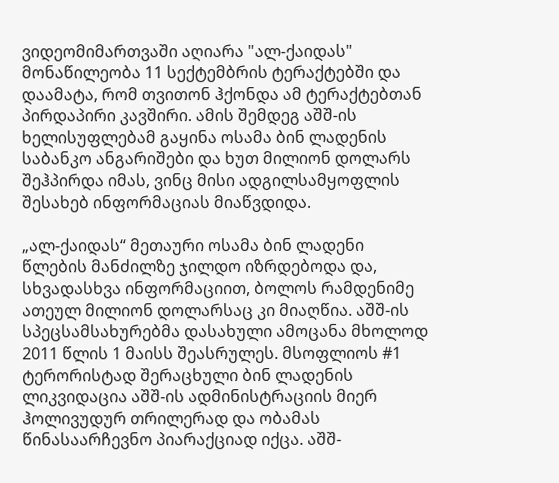ვიდეომიმართვაში აღიარა "ალ-ქაიდას" მონაწილეობა 11 სექტემბრის ტერაქტებში და დაამატა, რომ თვითონ ჰქონდა ამ ტერაქტებთან პირდაპირი კავშირი. ამის შემდეგ აშშ-ის ხელისუფლებამ გაყინა ოსამა ბინ ლადენის საბანკო ანგარიშები და ხუთ მილიონ დოლარს შეჰპირდა იმას, ვინც მისი ადგილსამყოფლის შესახებ ინფორმაციას მიაწვდიდა.

„ალ-ქაიდას“ მეთაური ოსამა ბინ ლადენი
წლების მანძილზე ჯილდო იზრდებოდა და, სხვადასხვა ინფორმაციით, ბოლოს რამდენიმე ათეულ მილიონ დოლარსაც კი მიაღწია. აშშ-ის სპეცსამსახურებმა დასახული ამოცანა მხოლოდ 2011 წლის 1 მაისს შეასრულეს. მსოფლიოს #1 ტერორისტად შერაცხული ბინ ლადენის ლიკვიდაცია აშშ-ის ადმინისტრაციის მიერ ჰოლივუდურ თრილერად და ობამას წინასაარჩევნო პიარაქციად იქცა. აშშ-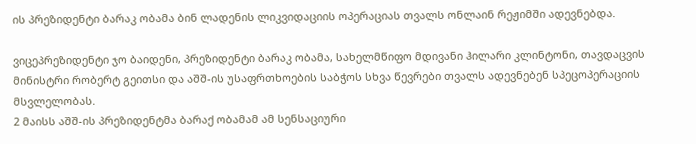ის პრეზიდენტი ბარაკ ობამა ბინ ლადენის ლიკვიდაციის ოპერაციას თვალს ონლაინ რეჟიმში ადევნებდა.

ვიცეპრეზიდენტი ჯო ბაიდენი, პრეზიდენტი ბარაკ ობამა, სახელმწიფო მდივანი ჰილარი კლინტონი, თავდაცვის მინისტრი რობერტ გეითსი და აშშ-ის უსაფრთხოების საბჭოს სხვა წევრები თვალს ადევნებენ სპეცოპერაციის მსვლელობას.
2 მაისს აშშ-ის პრეზიდენტმა ბარაქ ობამამ ამ სენსაციური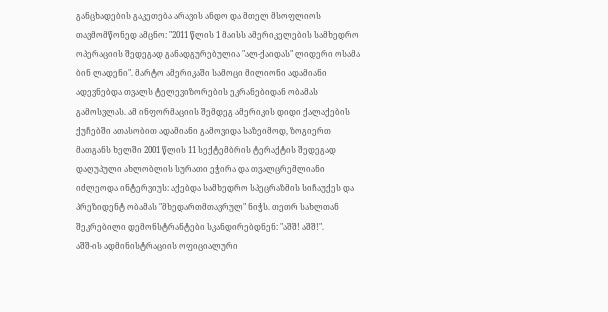განცხადების გაკეთება არავის ანდო და მთელ მსოფლიოს თავმომწონედ ამცნო: "2011 წლის 1 მაისს ამერიკელების სამხედრო ოპერაციის შედეგად განადგურებულია "ალ-ქაიდას" ლიდერი ოსამა ბინ ლადენი". მარტო ამერიკაში სამოცი მილიონი ადამიანი ადევნებდა თვალს ტელევიზორების ეკრანებიდან ობამას გამოსვლას. ამ ინფორმაციის შემდეგ ამერიკის დიდი ქალაქების ქუჩებში ათასობით ადამიანი გამოვიდა საზეიმოდ, ზოგიერთ მათგანს ხელში 2001 წლის 11 სექტემბრის ტერაქტის შედეგად დაღუპული ახლობლის სურათი ეჭირა და თვალცრემლიანი იძლეოდა ინტერვიუს: აქებდა სამხედრო სპეცრაზმის სიჩაუქეს და პრეზიდენტ ობამას "მხედართმთავრულ" ნიჭს. თეთრ სახლთან შეკრებილი დემონსტრანტები სკანდირებდნენ: "აშშ! აშშ!".
აშშ-ის ადმინისტრაციის ოფიციალური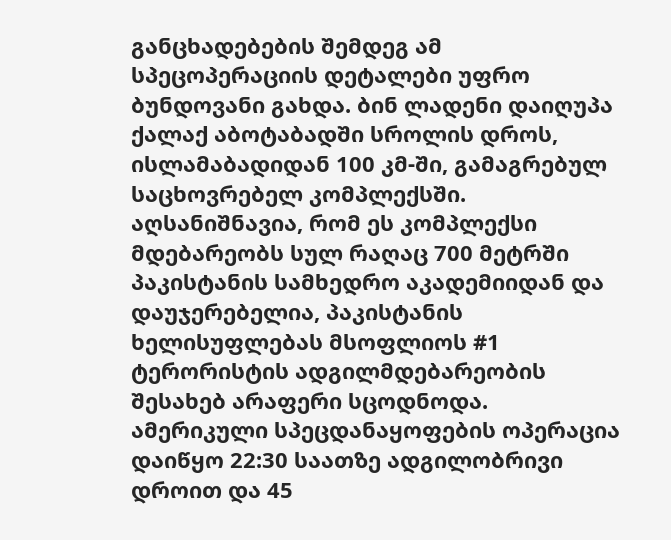განცხადებების შემდეგ ამ სპეცოპერაციის დეტალები უფრო ბუნდოვანი გახდა. ბინ ლადენი დაიღუპა ქალაქ აბოტაბადში სროლის დროს, ისლამაბადიდან 100 კმ-ში, გამაგრებულ საცხოვრებელ კომპლექსში. აღსანიშნავია, რომ ეს კომპლექსი მდებარეობს სულ რაღაც 700 მეტრში პაკისტანის სამხედრო აკადემიიდან და დაუჯერებელია, პაკისტანის ხელისუფლებას მსოფლიოს #1 ტერორისტის ადგილმდებარეობის შესახებ არაფერი სცოდნოდა. ამერიკული სპეცდანაყოფების ოპერაცია დაიწყო 22:30 საათზე ადგილობრივი დროით და 45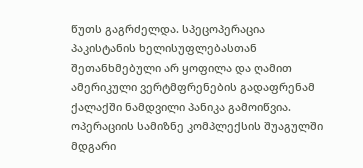წუთს გაგრძელდა. სპეცოპერაცია პაკისტანის ხელისუფლებასთან შეთანხმებული არ ყოფილა და ღამით ამერიკული ვერტმფრენების გადაფრენამ ქალაქში ნამდვილი პანიკა გამოიწვია.
ოპერაციის სამიზნე კომპლექსის შუაგულში მდგარი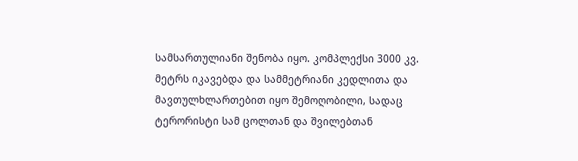სამსართულიანი შენობა იყო. კომპლექსი 3000 კვ. მეტრს იკავებდა და სამმეტრიანი კედლითა და მავთულხლართებით იყო შემოღობილი, სადაც ტერორისტი სამ ცოლთან და შვილებთან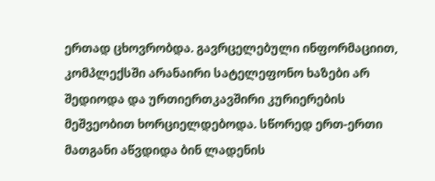ერთად ცხოვრობდა. გავრცელებული ინფორმაციით, კომპლექსში არანაირი სატელეფონო ხაზები არ შედიოდა და ურთიერთკავშირი კურიერების მეშვეობით ხორციელდებოდა. სწორედ ერთ-ერთი მათგანი აწვდიდა ბინ ლადენის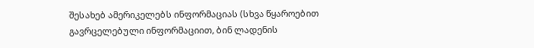შესახებ ამერიკელებს ინფორმაციას (სხვა წყაროებით გავრცელებული ინფორმაციით, ბინ ლადენის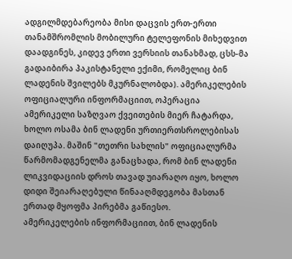ადგილმდებარეობა მისი დაცვის ერთ-ერთი თანამშრომლის მობილური ტელეფონის მიხედვით დაადგინეს, კიდევ ერთი ვერსიის თანახმად, ცსს-მა გადაიბირა პაკისტანელი ექიმი, რომელიც ბინ ლადენის შვილებს მკურნალობდა). ამერიკელების ოფიციალური ინფორმაციით, ოპერაცია ამერიკელი საზღვაო ქვეითების მიერ ჩატარდა, ხოლო ოსამა ბინ ლადენი ურთიერთსროლებისას დაიღუპა. მაშინ "თეთრი სახლის" ოფიციალურმა წარმომადგენელმა განაცხადა, რომ ბინ ლადენი ლიკვიდაციის დროს თავად უიარაღო იყო, ხოლო დიდი შეიარაღებული წინააღმდეგობა მასთან ერთად მყოფმა პირებმა გაწიესო.
ამერიკელების ინფორმაციით, ბინ ლადენის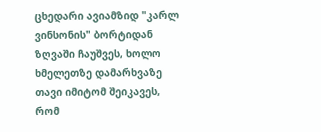ცხედარი ავიამზიდ "კარლ ვინსონის" ბორტიდან ზღვაში ჩაუშვეს, ხოლო ხმელეთზე დამარხვაზე თავი იმიტომ შეიკავეს, რომ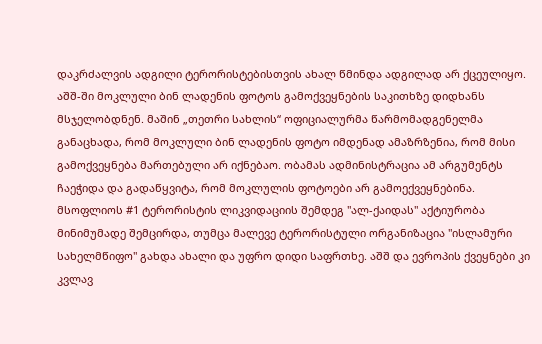დაკრძალვის ადგილი ტერორისტებისთვის ახალ წმინდა ადგილად არ ქცეულიყო. აშშ-ში მოკლული ბინ ლადენის ფოტოს გამოქვეყნების საკითხზე დიდხანს მსჯელობდნენ. მაშინ „თეთრი სახლის“ ოფიციალურმა წარმომადგენელმა განაცხადა, რომ მოკლული ბინ ლადენის ფოტო იმდენად ამაზრზენია, რომ მისი გამოქვეყნება მართებული არ იქნებაო. ობამას ადმინისტრაცია ამ არგუმენტს ჩაეჭიდა და გადაწყვიტა, რომ მოკლულის ფოტოები არ გამოექვეყნებინა. მსოფლიოს #1 ტერორისტის ლიკვიდაციის შემდეგ "ალ-ქაიდას" აქტიურობა მინიმუმადე შემცირდა, თუმცა მალევე ტერორისტული ორგანიზაცია "ისლამური სახელმწიფო" გახდა ახალი და უფრო დიდი საფრთხე. აშშ და ევროპის ქვეყნები კი კვლავ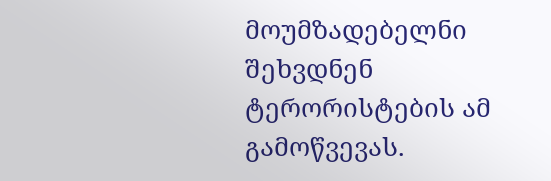მოუმზადებელნი შეხვდნენ ტერორისტების ამ გამოწვევას.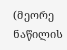(მეორე ნაწილის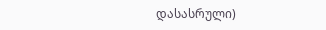დასასრული)